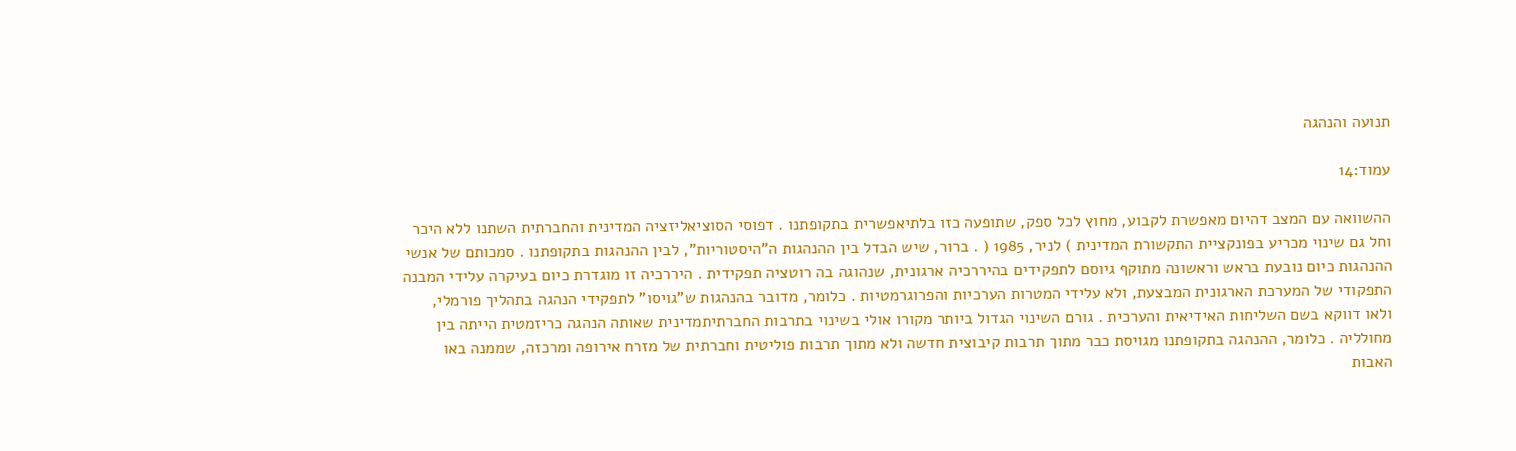תנועה והנהגה

עמוד:14

ההשוואה עם המצב דהיום מאפשרת לקבוע, מחוץ לכל ספק, שתופעה כזו בלתיאפשרית בתקופתנו . דפוסי הסוציאליזציה המדינית והחברתית השתנו ללא היכר וחל גם שינוי מכריע בפונקציית התקשורת המדינית ) לניר, 1985 ( . ברור, שיש הבדל בין ההנהגות ה"היסטוריות", לבין ההנהגות בתקופתנו . סמכותם של אנשי ההנהגות כיום נובעת בראש וראשונה מתוקף גיוסם לתפקידים בהיררכיה ארגונית, שנהוגה בה רוטציה תפקידית . היררכיה זו מוגדרת כיום בעיקרה עלידי המבנה התפקודי של המערכת הארגונית המבצעת, ולא עלידי המטרות הערכיות והפרוגרמטיות . כלומר, מדובר בהנהגות ש"גויסו" לתפקידי הנהגה בתהליך פורמלי, ולאו דווקא בשם השליחות האידיאית והערכית . גורם השינוי הגדול ביותר מקורו אולי בשינוי בתרבות החברתיתמדינית שאותה הנהגה כריזמטית הייתה בין מחולליה . כלומר, ההנהגה בתקופתנו מגויסת כבר מתוך תרבות קיבוצית חדשה ולא מתוך תרבות פוליטית וחברתית של מזרח אירופה ומרכזה, שממנה באו האבות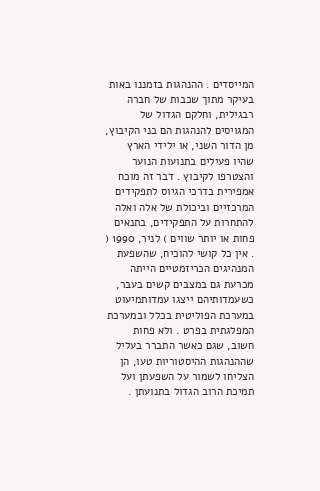המייסדים . ההנהגות בזמננו באות בעיקר מתוך שכבות של חברה רבגילית, וחלקם הגדול של המגויסים להנהגות הם בני הקיבוץ, מן הדור השני, או ילידי הארץ שהיו פעילים בתנועות הנוער והצטרפו לקיבוץ . דבר זה מוכח אמפירית בדרכי הגיוס לתפקידים המרכזיים וביכולת של אלה ואלה להתחרות על התפקידים, בתנאים פחות או יותר שווים ) לניר, 1990 ( . אין כל קושי להוכיח, שהשפעת המנהיגים הכריזמטיים הייתה מכרעת גם במצבים קשים בעבר, כשעמדותיהם ייצגו עמדותמיעוט במערכת הפוליטית בכלל ובמערכת המפלגתית בפרט . ולא פחות חשוב, שגם כאשר התברר בעליל שההנהגות ההיסטוריות טעו, הן הצליחו לשמור על השפעתן ועל תמיכת הרוב הגדול בתנועתן .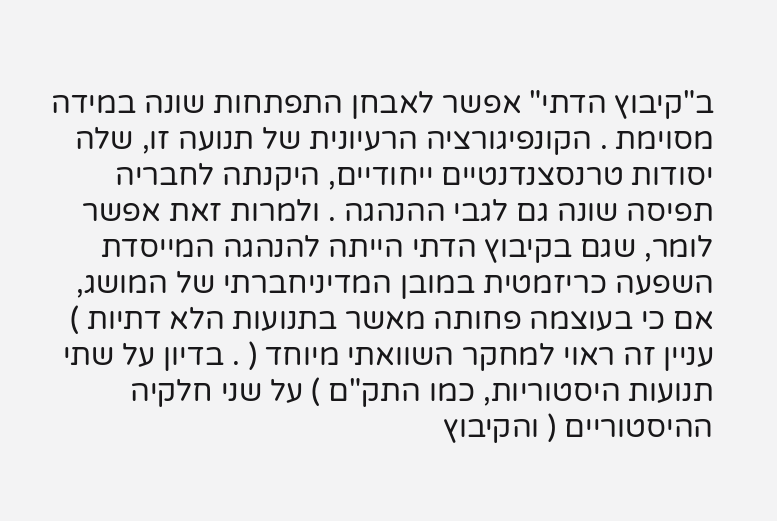ב"קיבוץ הדתי" אפשר לאבחן התפתחות שונה במידה מסוימת . הקונפיגורציה הרעיונית של תנועה זו, שלה יסודות טרנסצנדנטיים ייחודיים, היקנתה לחבריה תפיסה שונה גם לגבי ההנהגה . ולמרות זאת אפשר לומר, שגם בקיבוץ הדתי הייתה להנהגה המייסדת השפעה כריזמטית במובן המדיניחברתי של המושג, אם כי בעוצמה פחותה מאשר בתנועות הלא דתיות ) עניין זה ראוי למחקר השוואתי מיוחד ( . בדיון על שתי תנועות היסטוריות, כמו התק"ם ) על שני חלקיה ההיסטוריים ( והקיבוץ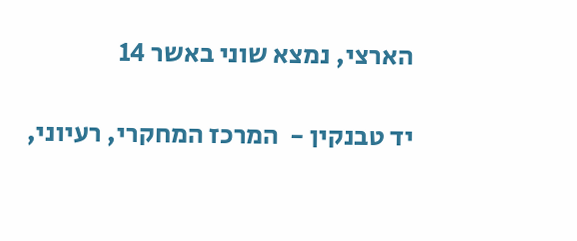הארצי, נמצא שוני באשר 14

יד טבנקין -  המרכז המחקרי, רעיוני,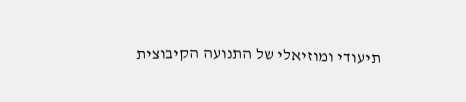תיעודי ומוזיאלי של התנועה הקיבוצית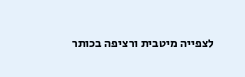לצפייה מיטבית ורציפה בכותר